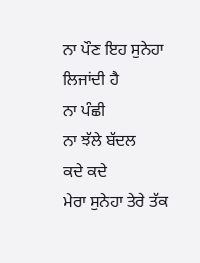ਨਾ ਪੌਣ ਇਹ ਸੁਨੇਹਾ ਲਿਜਾਂਦੀ ਹੈ
ਨਾ ਪੰਛੀ
ਨਾ ਝੱਲੇ ਬੱਦਲ
ਕਦੇ ਕਦੇ
ਮੇਰਾ ਸੁਨੇਹਾ ਤੇਰੇ ਤੱਕ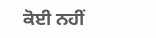ਕੋਈ ਨਹੀਂ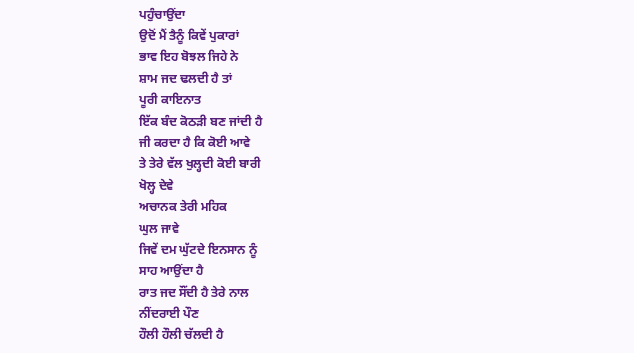ਪਹੁੰਚਾਉਂਦਾ
ਉਦੋਂ ਮੈਂ ਤੈਨੂੰ ਕਿਵੇਂ ਪੁਕਾਰਾਂ
ਭਾਵ ਇਹ ਬੋਝਲ ਜਿਹੇ ਨੇ
ਸ਼ਾਮ ਜਦ ਢਲਦੀ ਹੈ ਤਾਂ
ਪੂਰੀ ਕਾਇਨਾਤ
ਇੱਕ ਬੰਦ ਕੋਠੜੀ ਬਣ ਜਾਂਦੀ ਹੈ
ਜੀ ਕਰਦਾ ਹੈ ਕਿ ਕੋਈ ਆਵੇ
ਤੇ ਤੇਰੇ ਵੱਲ ਖੁਲ੍ਹਦੀ ਕੋਈ ਬਾਰੀ
ਖੋਲ੍ਹ ਦੇਵੇ
ਅਚਾਨਕ ਤੇਰੀ ਮਹਿਕ
ਘੁਲ ਜਾਵੇ
ਜਿਵੇਂ ਦਮ ਘੁੱਟਦੇ ਇਨਸਾਨ ਨੂੰ
ਸਾਹ ਆਉਂਦਾ ਹੈ
ਰਾਤ ਜਦ ਸੌਂਦੀ ਹੈ ਤੇਰੇ ਨਾਲ
ਨੀਂਦਰਾਈ ਪੌਣ
ਹੌਲੀ ਹੌਲੀ ਚੱਲਦੀ ਹੈ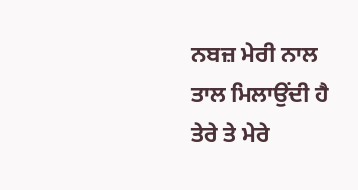ਨਬਜ਼ ਮੇਰੀ ਨਾਲ
ਤਾਲ ਮਿਲਾਉਂਦੀ ਹੈ
ਤੇਰੇ ਤੇ ਮੇਰੇ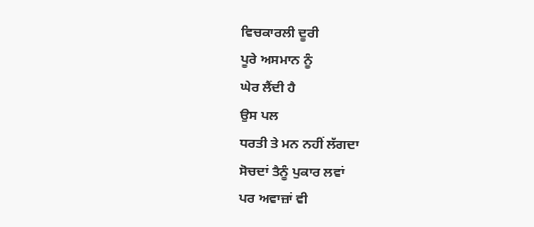ਵਿਚਕਾਰਲੀ ਦੂਰੀ
ਪੂਰੇ ਅਸਮਾਨ ਨੂੰ
ਘੇਰ ਲੈਂਦੀ ਹੈ
ਉਸ ਪਲ
ਧਰਤੀ ਤੇ ਮਨ ਨਹੀਂ ਲੱਗਦਾ
ਸੋਚਦਾਂ ਤੈਨੂੰ ਪੁਕਾਰ ਲਵਾਂ
ਪਰ ਅਵਾਜ਼ਾਂ ਵੀ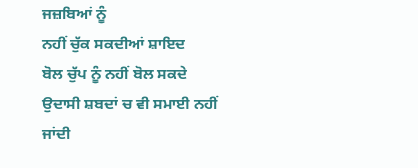ਜਜ਼ਬਿਆਂ ਨੂੰ
ਨਹੀਂ ਚੁੱਕ ਸਕਦੀਆਂ ਸ਼ਾਇਦ
ਬੋਲ ਚੁੱਪ ਨੂੰ ਨਹੀਂ ਬੋਲ ਸਕਦੇ
ਉਦਾਸੀ ਸ਼ਬਦਾਂ ਚ ਵੀ ਸਮਾਈ ਨਹੀਂ ਜਾਂਦੀ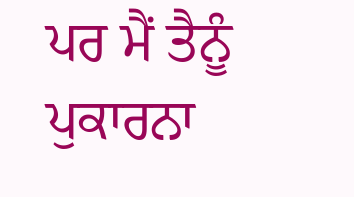ਪਰ ਮੈਂ ਤੈਨੂੰ ਪੁਕਾਰਨਾ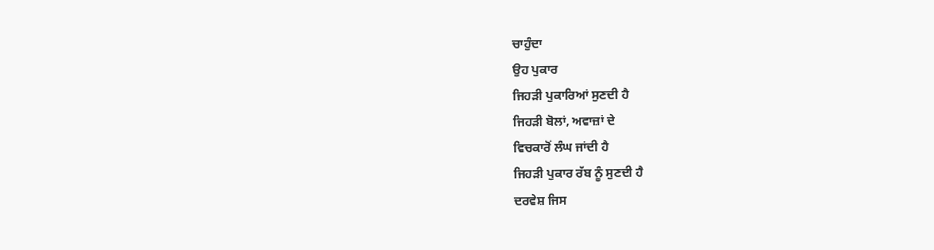ਚਾਹੁੰਦਾ
ਉਹ ਪੁਕਾਰ
ਜਿਹੜੀ ਪੁਕਾਰਿਆਂ ਸੁਣਦੀ ਹੈ
ਜਿਹੜੀ ਬੋਲਾਂ, ਅਵਾਜ਼ਾਂ ਦੇ
ਵਿਚਕਾਰੋਂ ਲੰਘ ਜਾਂਦੀ ਹੈ
ਜਿਹੜੀ ਪੁਕਾਰ ਰੱਬ ਨੂੰ ਸੁਣਦੀ ਹੈ
ਦਰਵੇਸ਼ ਜਿਸ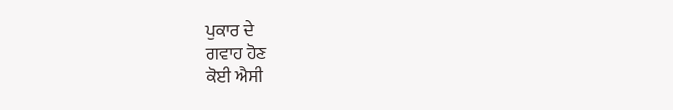ਪੁਕਾਰ ਦੇ
ਗਵਾਹ ਹੋਣ
ਕੋਈ ਐਸੀ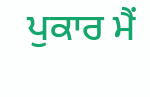ਪੁਕਾਰ ਮੈਂ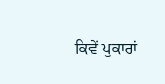ਕਿਵੇਂ ਪੁਕਾਰਾਂ